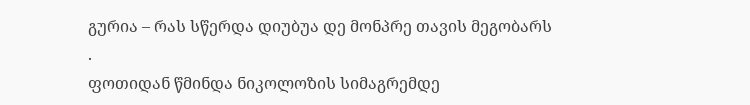გურია – რას სწერდა დიუბუა დე მონპრე თავის მეგობარს
.
ფოთიდან წმინდა ნიკოლოზის სიმაგრემდე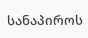სანაპიროს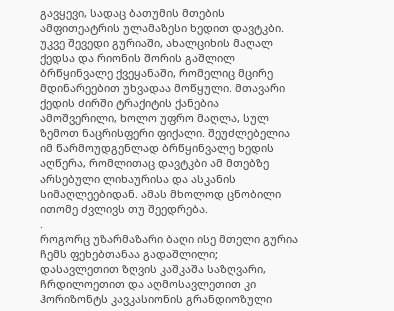გავყევი, სადაც ბათუმის მთების ამფითეატრის ულამაზესი ხედით დავტკბი. უკვე შევედი გურიაში, ახალციხის მაღალ ქედსა და რიონის შორის გაშლილ ბრწყინვალე ქვეყანაში, რომელიც მცირე მდინარეებით უხვადაა მოწყული. მთავარი ქედის ძირში ტრაქიტის ქანებია ამოშვერილი, ხოლო უფრო მაღლა, სულ ზემოთ ნაცრისფერი ფიქალი. შეუძლებელია იმ წარმოუდგენლად ბრწყინვალე ხედის აღწერა, რომლითაც დავტკბი ამ მთებზე არსებული ლიხაურისა და ასკანის სიმაღლეებიდან. ამას მხოლოდ ცნობილი ითომე ძვლივს თუ შეედრება.
.
როგორც უზარმაზარი ბაღი ისე მთელი გურია ჩემს ფეხებთანაა გადაშლილი; დასავლეთით ზღვის კაშკაშა საზღვარი, ჩრდილოეთით და აღმოსავლეთით კი ჰორიზონტს კავკასიონის გრანდიოზული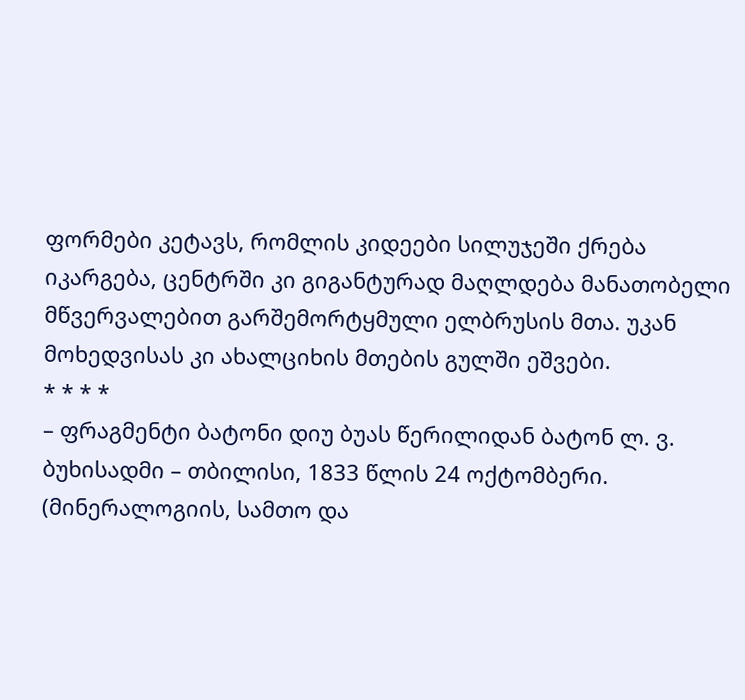ფორმები კეტავს, რომლის კიდეები სილუჯეში ქრება იკარგება, ცენტრში კი გიგანტურად მაღლდება მანათობელი მწვერვალებით გარშემორტყმული ელბრუსის მთა. უკან მოხედვისას კი ახალციხის მთების გულში ეშვები.
* * * *
– ფრაგმენტი ბატონი დიუ ბუას წერილიდან ბატონ ლ. ვ. ბუხისადმი – თბილისი, 1833 წლის 24 ოქტომბერი. (მინერალოგიის, სამთო და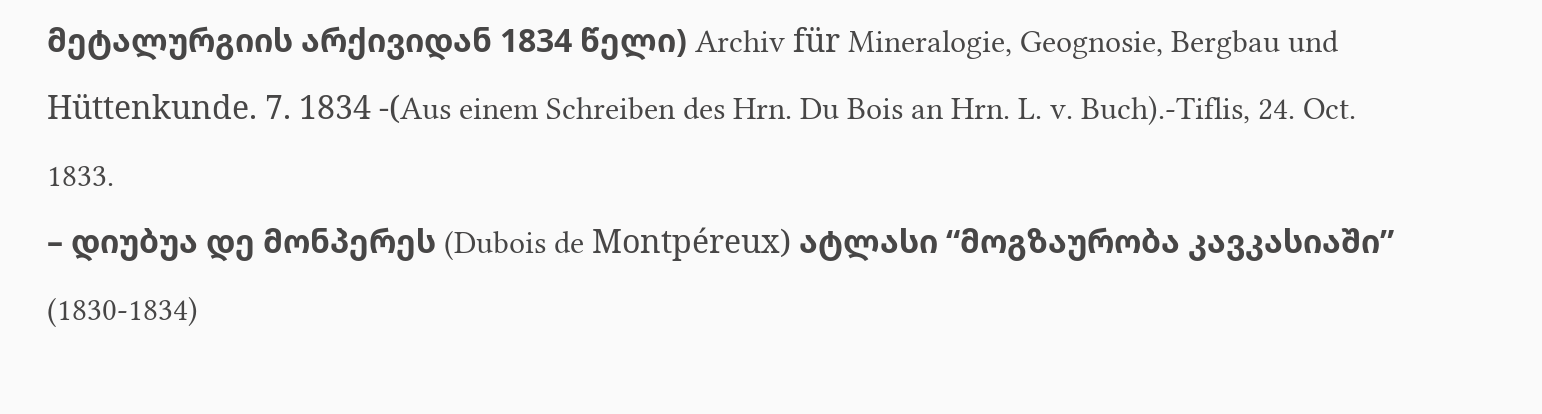მეტალურგიის არქივიდან 1834 წელი) Archiv für Mineralogie, Geognosie, Bergbau und Hüttenkunde. 7. 1834 -(Aus einem Schreiben des Hrn. Du Bois an Hrn. L. v. Buch).-Tiflis, 24. Oct. 1833.
– დიუბუა დე მონპერეს (Dubois de Montpéreux) ატლასი “მოგზაურობა კავკასიაში” (1830-1834)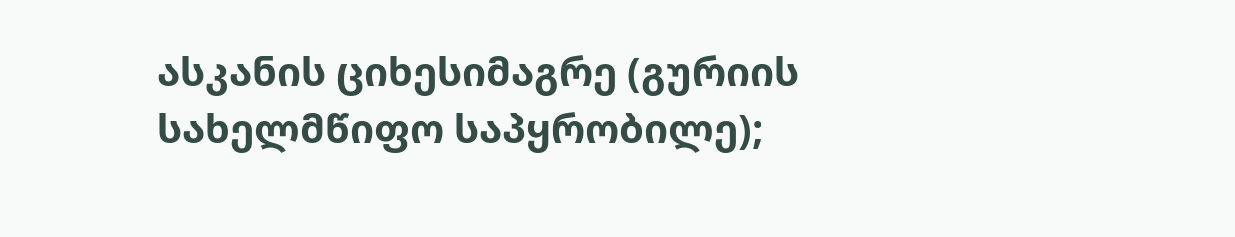ასკანის ციხესიმაგრე (გურიის სახელმწიფო საპყრობილე);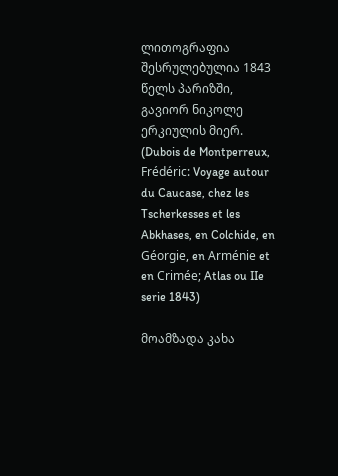ლითოგრაფია შესრულებულია 1843 წელს პარიზში, გავიორ ნიკოლე ერკიულის მიერ. (Dubois de Montperreux, Frédéric: Voyage autour du Caucase, chez les Tscherkesses et les Abkhases, en Colchide, en Géorgie, en Arménie et en Crimée; Atlas ou IIe serie 1843)

მოამზადა კახა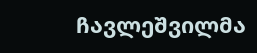ჩავლეშვილმა